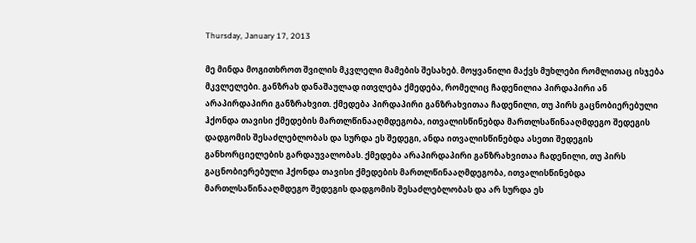Thursday, January 17, 2013

მე მინდა მოგითხროთ შვილის მკვლელი მამების შესახებ. მოყვანილი მაქვს მუხლები რომლითაც ისჯება მკვლელები. განზრახ დანაშაულად ითვლება ქმედება, რომელიც ჩადენილია პირდაპირი ან არაპირდაპირი განზრახვით. ქმედება პირდაპირი განზრახვითაა ჩადენილი, თუ პირს გაცნობიერებული ჰქონდა თავისი ქმედების მართლწინააღმდეგობა, ითვალისწინებდა მართლსაწინააღმდეგო შედეგის დადგომის შესაძლებლობას და სურდა ეს შედეგი, ანდა ითვალისწინებდა ასეთი შედეგის განხორციელების გარდაუვალობას. ქმედება არაპირდაპირი განზრახვითაა ჩადენილი, თუ პირს გაცნობიერებული ჰქონდა თავისი ქმედების მართლწინააღმდეგობა, ითვალისწინებდა მართლსაწინააღმდეგო შედეგის დადგომის შესაძლებლობას და არ სურდა ეს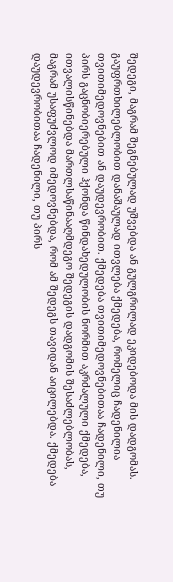შედეგი, მაგრამ შეგნებულად უშვებდა ან გულგრილად ეკიდებოდა მის დადგომას. გაუფრთხილებლობით დანაშაულად ითვლება ქმედება, რომელიც ჩადენილია თვითიმედოვნებით ან დაუდევრობით. ქმედება თვითიმედოვნებითაა ჩადენილი, თუ პირს გაცნობიერებული ჰქონდა წინდახედულობის ნორმით აკრძალული ქმედება, ითვალისწინებდა მართლსაწინააღმდეგო შედეგის დადგომის შესაძლებლობას, მაგრამ უსაფუძვლოდ იმედოვნებდა, რომ ამ შედეგს თავიდან აიცილებდა. ქმედება დაუდევრობითაა ჩადენილი, თუ პირს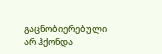გაცნობიერებული არ ჰქონდა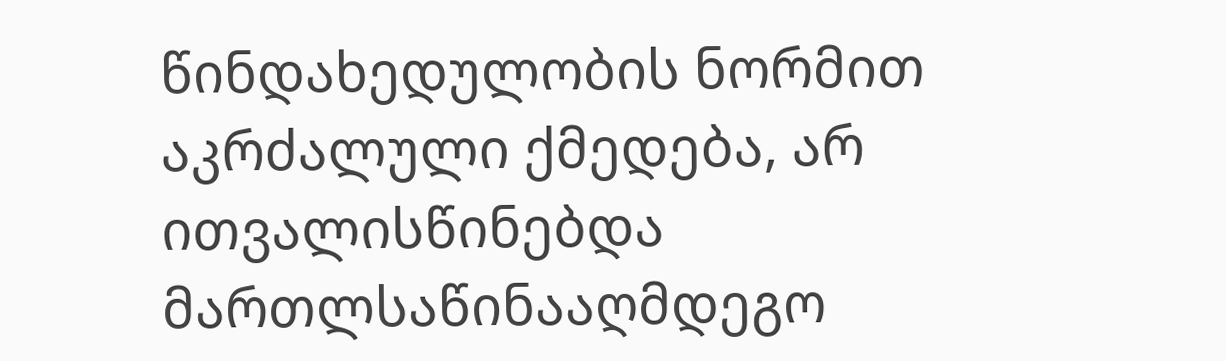წინდახედულობის ნორმით აკრძალული ქმედება, არ ითვალისწინებდა მართლსაწინააღმდეგო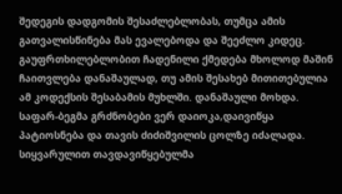შედეგის დადგომის შესაძლებლობას, თუმცა ამის გათვალისწინება მას ევალებოდა და შეეძლო კიდეც. გაუფრთხილებლობით ჩადენილი ქმედება მხოლოდ მაშინ ჩაითვლება დანაშაულად, თუ ამის შესახებ მითითებულია ამ კოდექსის შესაბამის მუხლში. დანაშაული მოხდა. საფარ-ბეგმა გრძნობები ვერ დაიოკა,დაივიწყა პატიოსნება და თავის ძიძიშვილის ცოლზე იძალადა. სიყვარულით თავდავიწყებულმა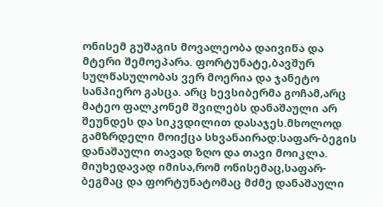ონისემ გუშაგის მოვალეობა დაივიწა და მტერი შემოეპარა. ფორტუნატე,ბავშურ სულწასულობას ვერ მოერია და ჯანეტო სანპიერო გასცა. არც ხევსიბერმა გოჩამ,არც მატეო ფალკონემ შვილებს დანაშაული არ შეუნდეს და სიკვდილით დასაჯეს.მხოლოდ გამზრდელი მოიქცა სხვანაირად:საფარ-ბეგის დანაშაული თავად ზღო და თავი მოიკლა. მიუხედავად იმისა,რომ ონისემაც,საფარ-ბეგმაც და ფორტუნატომაც მძმე დანაშაული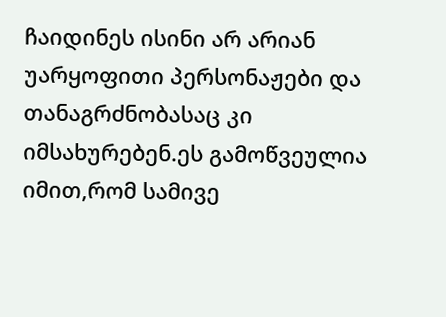ჩაიდინეს ისინი არ არიან უარყოფითი პერსონაჟები და თანაგრძნობასაც კი იმსახურებენ.ეს გამოწვეულია იმით,რომ სამივე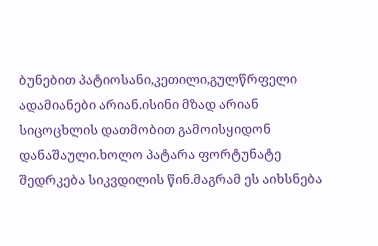ბუნებით პატიოსანი,კეთილი,გულწრფელი ადამიანები არიან.ისინი მზად არიან სიცოცხლის დათმობით გამოისყიდონ დანაშაული.ხოლო პატარა ფორტუნატე შედრკება სიკვდილის წინ.მაგრამ ეს აიხსნება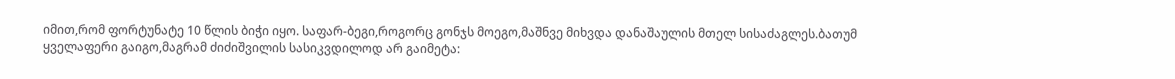იმით,რომ ფორტუნატე 10 წლის ბიჭი იყო. საფარ-ბეგი,როგორც გონჯს მოეგო,მაშნვე მიხვდა დანაშაულის მთელ სისაძაგლეს.ბათუმ ყველაფერი გაიგო,მაგრამ ძიძიშვილის სასიკვდილოდ არ გაიმეტა: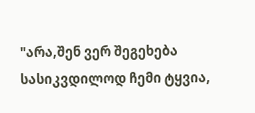"არა,შენ ვერ შეგეხება სასიკვდილოდ ჩემი ტყვია,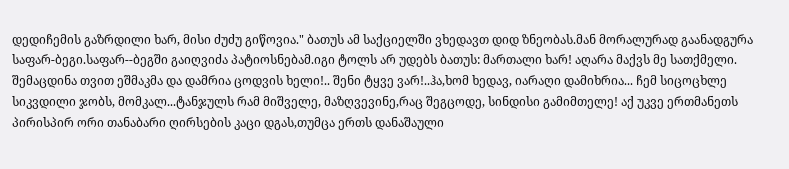დედიჩემის გაზრდილი ხარ, მისი ძუძუ გიწოვია." ბათუს ამ საქციელში ვხედავთ დიდ ზნეობას.მან მორალურად გაანადგურა საფარ-ბეგი.საფარ--ბეგში გაიღვიძა პატიოსნებამ.იგი ტოლს არ უდებს ბათუს: მართალი ხარ! აღარა მაქვს მე სათქმელი. შემაცდინა თვით ეშმაკმა და დამრია ცოდვის ხელი!.. შენი ტყვე ვარ!..ჰა,ხომ ხედავ, იარაღი დამიხრია... ჩემ სიცოცხლე სიკვდილი ჯობს, მომკალ...ტანჯულს რამ მიშველე, მაზღვევინე,რაც შეგცოდე, სინდისი გამიმთელე! აქ უკვე ერთმანეთს პირისპირ ორი თანაბარი ღირსების კაცი დგას,თუმცა ერთს დანაშაული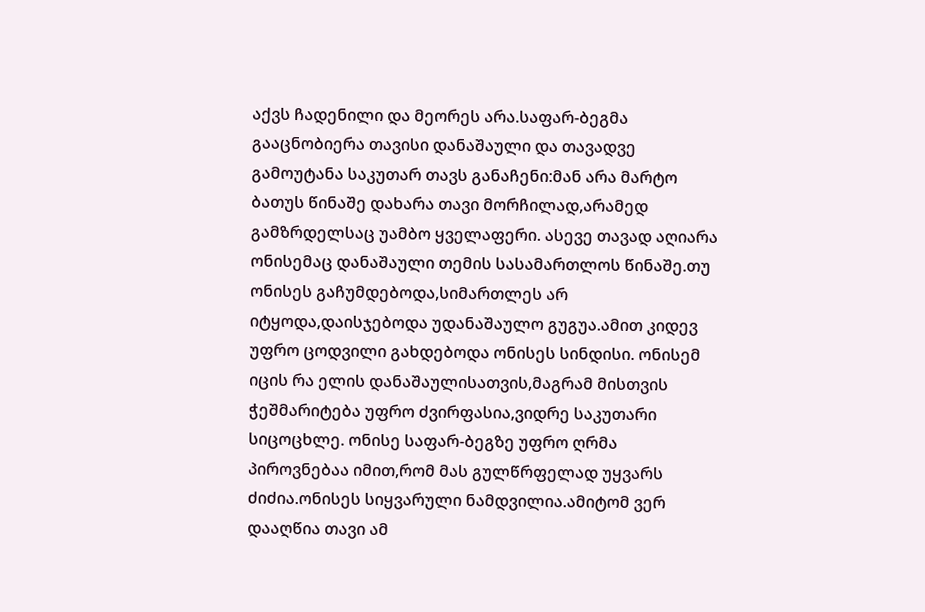აქვს ჩადენილი და მეორეს არა.საფარ-ბეგმა გააცნობიერა თავისი დანაშაული და თავადვე გამოუტანა საკუთარ თავს განაჩენი:მან არა მარტო ბათუს წინაშე დახარა თავი მორჩილად,არამედ გამზრდელსაც უამბო ყველაფერი. ასევე თავად აღიარა ონისემაც დანაშაული თემის სასამართლოს წინაშე.თუ ონისეს გაჩუმდებოდა,სიმართლეს არ იტყოდა,დაისჯებოდა უდანაშაულო გუგუა.ამით კიდევ უფრო ცოდვილი გახდებოდა ონისეს სინდისი. ონისემ იცის რა ელის დანაშაულისათვის,მაგრამ მისთვის ჭეშმარიტება უფრო ძვირფასია,ვიდრე საკუთარი სიცოცხლე. ონისე საფარ-ბეგზე უფრო ღრმა პიროვნებაა იმით,რომ მას გულწრფელად უყვარს ძიძია.ონისეს სიყვარული ნამდვილია.ამიტომ ვერ დააღწია თავი ამ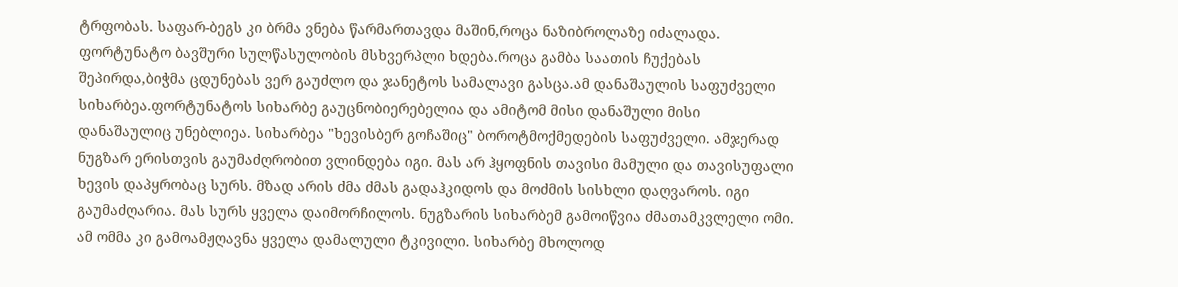ტრფობას. საფარ-ბეგს კი ბრმა ვნება წარმართავდა მაშინ,როცა ნაზიბროლაზე იძალადა. ფორტუნატო ბავშური სულწასულობის მსხვერპლი ხდება.როცა გამბა საათის ჩუქებას შეპირდა,ბიჭმა ცდუნებას ვერ გაუძლო და ჯანეტოს სამალავი გასცა.ამ დანაშაულის საფუძველი სიხარბეა.ფორტუნატოს სიხარბე გაუცნობიერებელია და ამიტომ მისი დანაშული მისი დანაშაულიც უნებლიეა. სიხარბეა "ხევისბერ გოჩაშიც" ბოროტმოქმედების საფუძველი. ამჯერად ნუგზარ ერისთვის გაუმაძღრობით ვლინდება იგი. მას არ ჰყოფნის თავისი მამული და თავისუფალი ხევის დაპყრობაც სურს. მზად არის ძმა ძმას გადაჰკიდოს და მოძმის სისხლი დაღვაროს. იგი გაუმაძღარია. მას სურს ყველა დაიმორჩილოს. ნუგზარის სიხარბემ გამოიწვია ძმათამკვლელი ომი. ამ ომმა კი გამოამჟღავნა ყველა დამალული ტკივილი. სიხარბე მხოლოდ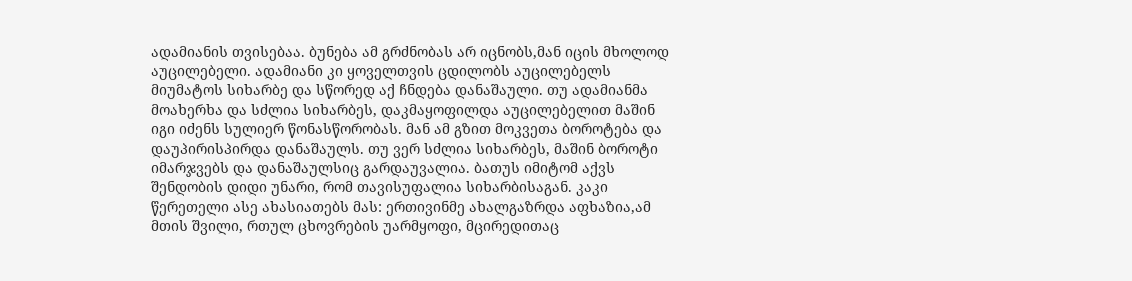ადამიანის თვისებაა. ბუნება ამ გრძნობას არ იცნობს,მან იცის მხოლოდ აუცილებელი. ადამიანი კი ყოველთვის ცდილობს აუცილებელს მიუმატოს სიხარბე და სწორედ აქ ჩნდება დანაშაული. თუ ადამიანმა მოახერხა და სძლია სიხარბეს, დაკმაყოფილდა აუცილებელით მაშინ იგი იძენს სულიერ წონასწორობას. მან ამ გზით მოკვეთა ბოროტება და დაუპირისპირდა დანაშაულს. თუ ვერ სძლია სიხარბეს, მაშინ ბოროტი იმარჯვებს და დანაშაულსიც გარდაუვალია. ბათუს იმიტომ აქვს შენდობის დიდი უნარი, რომ თავისუფალია სიხარბისაგან. კაკი წერეთელი ასე ახასიათებს მას: ერთივინმე ახალგაზრდა აფხაზია,ამ მთის შვილი, რთულ ცხოვრების უარმყოფი, მცირედითაც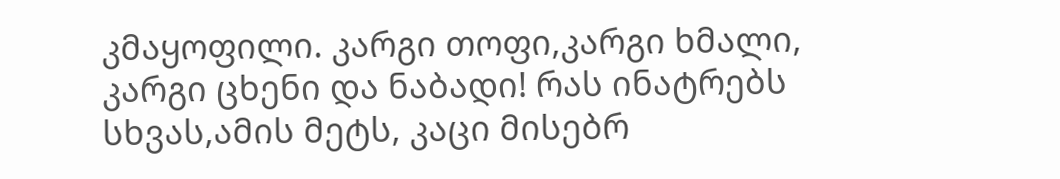კმაყოფილი. კარგი თოფი,კარგი ხმალი, კარგი ცხენი და ნაბადი! რას ინატრებს სხვას,ამის მეტს, კაცი მისებრ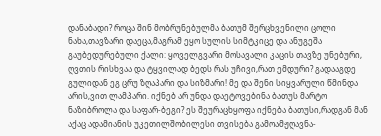დანაბადი? როცა შინ მობრუნებულმა ბათუმ შერცხვენილი ცოლი ნახა,თავზარი დაეცა,მაგრამ ეყო სულის სიმტკიცე და ანუგეშა გაუბედურებული ქალი: ყოველგვარი მოსავალი კაცის თავზე უნებური, ღვთის რისხვაა და ტყვილად ბედს რას უჩივი,რათ ემდური? გადააგდე გულიდან ეგ ცრუ ზღაპარი და სიზმარი! მე და შენი სიყვარული წმინდა არის,ვით ლამპარი. იქნებ არ უნდა დაეტოვებინა ბათუს მარტო ნაზიბროლა და საფარ-ბეგი? ეს შეურაცხყოფა იქნება ბათუსი,რადგან მან აქაც ადამიანის უკეთილშობილესი თვისება გამოამჟღავნა-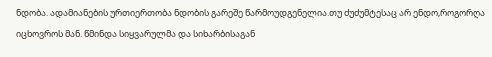ნდობა. ადამიანების ურთიერთობა ნდობის გარეშე წარმოუდგენელია.თუ ძუძუმტესაც არ ენდო,როგორღა იცხოვროს მან. წმინდა სიყვარულმა და სიხარბისაგან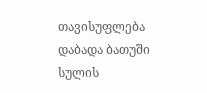თავისუფლება დაბადა ბათუში სულის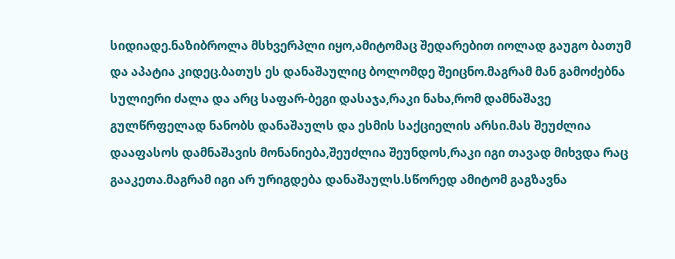სიდიადე.ნაზიბროლა მსხვერპლი იყო,ამიტომაც შედარებით იოლად გაუგო ბათუმ და აპატია კიდეც.ბათუს ეს დანაშაულიც ბოლომდე შეიცნო.მაგრამ მან გამოძებნა სულიერი ძალა და არც საფარ-ბეგი დასაჯა,რაკი ნახა,რომ დამნაშავე გულწრფელად ნანობს დანაშაულს და ესმის საქციელის არსი.მას შეუძლია დააფასოს დამნაშავის მონანიება,შეუძლია შეუნდოს,რაკი იგი თავად მიხვდა რაც გააკეთა.მაგრამ იგი არ ურიგდება დანაშაულს.სწორედ ამიტომ გაგზავნა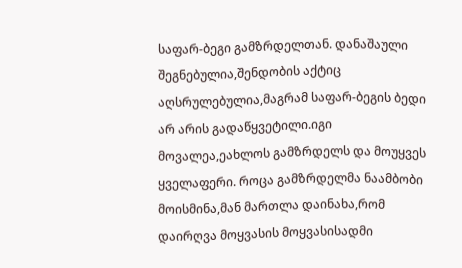საფარ-ბეგი გამზრდელთან. დანაშაული შეგნებულია,შენდობის აქტიც აღსრულებულია,მაგრამ საფარ-ბეგის ბედი არ არის გადაწყვეტილი.იგი მოვალეა,ეახლოს გამზრდელს და მოუყვეს ყველაფერი. როცა გამზრდელმა ნაამბობი მოისმინა,მან მართლა დაინახა,რომ დაირღვა მოყვასის მოყვასისადმი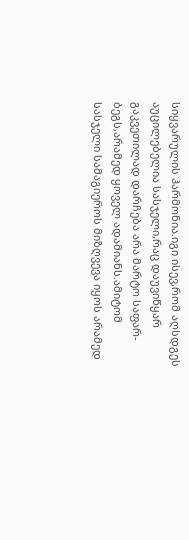სიყვარულის ჰარმონია.იგი ისევ,რომ აღსდგეს აუცილებელია სასჯელი,რაც დაუვიწყარ გაკვეთილად დარჩება არა მარტო საფარ-ბეგს,არამედ ყოველ ადამიანს.ამიტომ სასჯელი სამაგიეროს მიზღვევა იყოს არამედ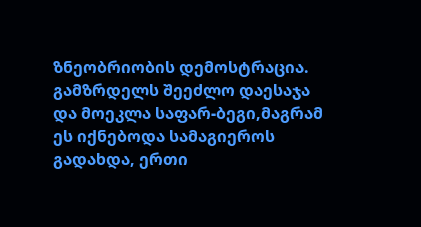ზნეობრიობის დემოსტრაცია. გამზრდელს შეეძლო დაესაჯა და მოეკლა საფარ-ბეგი,მაგრამ ეს იქნებოდა სამაგიეროს გადახდა, ერთი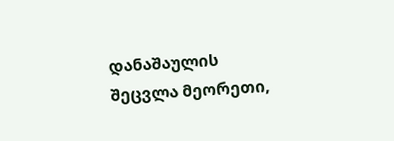დანაშაულის შეცვლა მეორეთი,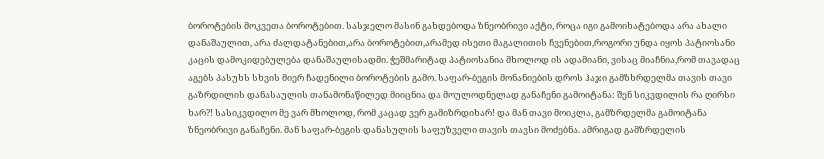ბოროტების მოკვეთა ბოროტებით. სასჯელო მასინ გახდებოდა ზნეობრივი აქტი, როცა იგი გამოიხატებოდა არა ახალი დანაშაულით, არა ძალდატანებით,არა ბოროტებით,არამედ ისეთი მაგალითის ჩვენებით,როგორი უნდა იყოს პატიოსანი კაცის დამოკიდებულება დანაშაულისადმი. ჭეშმარიტად პატიოსანია მხოლოდ ის ადამიანი, ვისაც მიაჩნია,რომ თავადაც აგებს პასუხს სხვის მიერ ჩადენილი ბოროტების გამო. საფარ-ბეგის მონანიების დროს ჰაჯი გამზხრდელმა თავის თავი გაზრდილის დანასაულის თანამონაწილედ მიიცნია და მოულოდნელად განაჩენი გამოიტანა: შენ სიკვდილის რა ღირსი ხარ?! სასიკვდილო მე ვარ მხოლოდ, რომ კაცად ვერ გამიზრდიხარ! და მან თავი მოიკლა, გამზრდელმა გამოიტანა ზნეობრივი განაჩენი. მან საფარ-ბეგის დანასულის საფუზველი თავის თავსი მოძებნა. ამრიგად გამზრდელის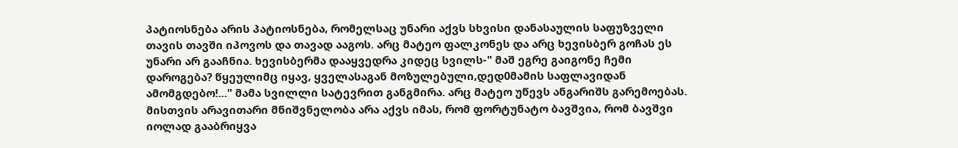პატიოსნება არის პატიოსნება, რომელსაც უნარი აქვს სხვისი დანასაულის საფუზველი თავის თავში იპოვოს და თავად ააგოს. არც მატეო ფალკონეს და არც ხევისბერ გოჩას ეს უნარი არ გააჩნია. ხევისბერმა დააყვედრა კიდეც სვილს-" მაშ ეგრე გაიგონე ჩემი დაროგება? წყეულიმც იყავ, ყველასაგან მოზულებული,დედ0მამის საფლავიდან ამომგდებო!..." მამა სვილლი სატევრით განგმირა. არც მატეო უწევს ანგარიშს გარემოებას. მისთვის არავითარი მნიშვნელობა არა აქვს იმას, რომ ფორტუნატო ბავშვია, რომ ბავშვი იოლად გააბრიყვა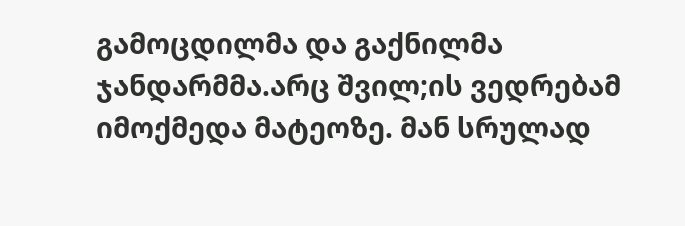გამოცდილმა და გაქნილმა ჯანდარმმა.არც შვილ;ის ვედრებამ იმოქმედა მატეოზე. მან სრულად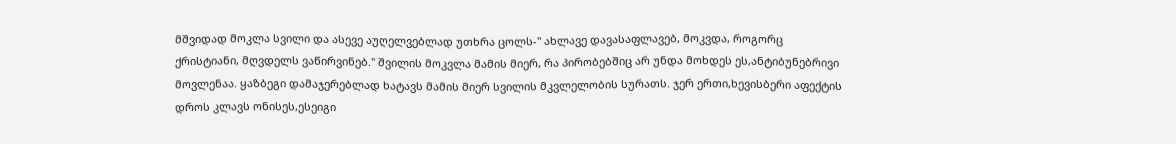მშვიდად მოკლა სვილი და ასევე აუღელვებლად უთხრა ცოლს-" ახლავე დავასაფლავებ, მოკვდა, როგორც ქრისტიანი, მღვდელს ვაწირვინებ." შვილის მოკვლა მამის მიერ, რა პირობებშიც არ უნდა მოხდეს ეს,ანტიბუნებრივი მოვლენაა. ყაზბეგი დამაჯერებლად ხატავს მამის მიერ სვილის მკვლელობის სურათს. ჯერ ერთი,ხევისბერი აფექტის დროს კლავს ონისეს,ესეიგი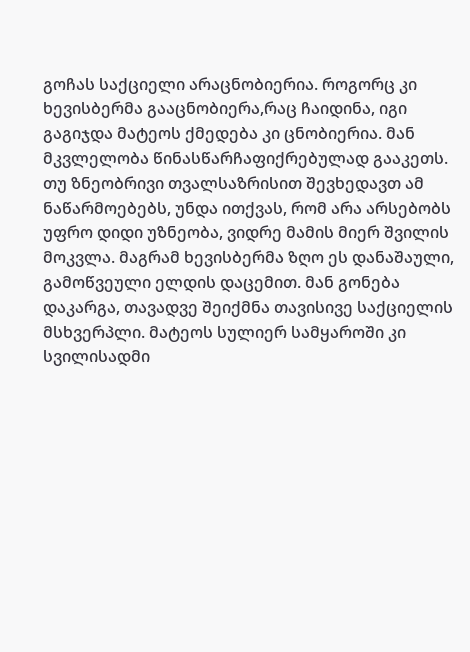გოჩას საქციელი არაცნობიერია. როგორც კი ხევისბერმა გააცნობიერა,რაც ჩაიდინა, იგი გაგიჯდა მატეოს ქმედება კი ცნობიერია. მან მკვლელობა წინასწარჩაფიქრებულად გააკეთს. თუ ზნეობრივი თვალსაზრისით შევხედავთ ამ ნაწარმოებებს, უნდა ითქვას, რომ არა არსებობს უფრო დიდი უზნეობა, ვიდრე მამის მიერ შვილის მოკვლა. მაგრამ ხევისბერმა ზღო ეს დანაშაული, გამოწვეული ელდის დაცემით. მან გონება დაკარგა, თავადვე შეიქმნა თავისივე საქციელის მსხვერპლი. მატეოს სულიერ სამყაროში კი სვილისადმი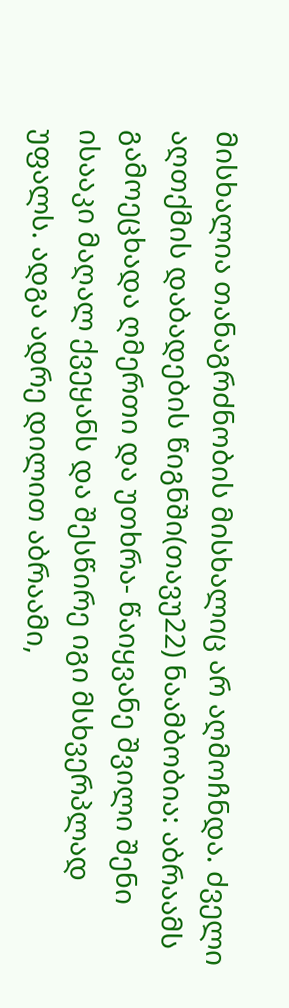მისხალია თანაგრძნობის მისხალიც არ აღმოჩნდა. ძველი აღთქმის დაბადების წიგნში(თავუ22) ნაამბობია: აბრაამს გამოეცხადა ღმერთი და უთხრა- წაიყვანე შვილი შენი ისააკი მაღალ ქვეყანს და შესწირე იგი მსხვერპლად უფალს. ადგა ადრე დილით აბრაამი,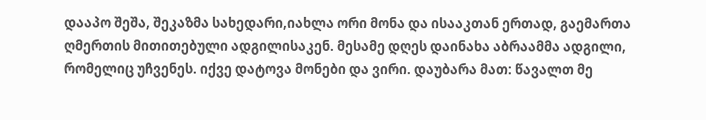დააპო შეშა, შეკაზმა სახედარი,იახლა ორი მონა და ისააკთან ერთად, გაემართა ღმერთის მითითებული ადგილისაკენ. მესამე დღეს დაინახა აბრაამმა ადგილი, რომელიც უჩვენეს. იქვე დატოვა მონები და ვირი. დაუბარა მათ: წავალთ მე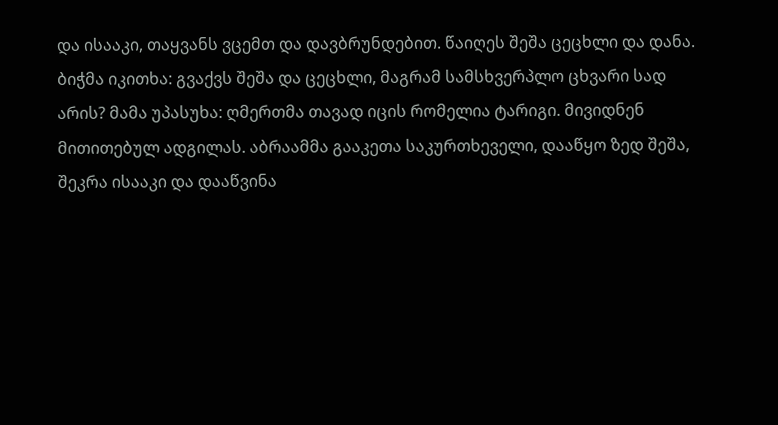და ისააკი, თაყვანს ვცემთ და დავბრუნდებით. წაიღეს შეშა ცეცხლი და დანა. ბიჭმა იკითხა: გვაქვს შეშა და ცეცხლი, მაგრამ სამსხვერპლო ცხვარი სად არის? მამა უპასუხა: ღმერთმა თავად იცის რომელია ტარიგი. მივიდნენ მითითებულ ადგილას. აბრაამმა გააკეთა საკურთხეველი, დააწყო ზედ შეშა, შეკრა ისააკი და დააწვინა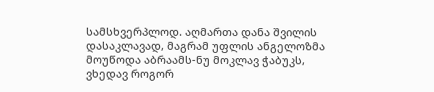სამსხვერპლოდ. აღმართა დანა შვილის დასაკლავად, მაგრამ უფლის ანგელოზმა მოუწოდა აბრაამს-ნუ მოკლავ ჭაბუკს, ვხედავ როგორ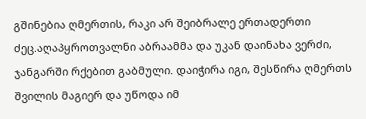გშინებია ღმერთის, რაკი არ შეიბრალე ერთადერთი ძეც.აღაპყროთვალნი აბრაამმა და უკან დაინახა ვერძი, ჯანგარში რქებით გაბმული. დაიჭირა იგი, შესწირა ღმერთს შვილის მაგიერ და უწოდა იმ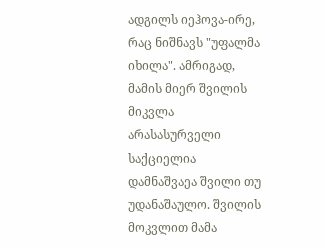ადგილს იეჰოვა-ირე, რაც ნიშნავს "უფალმა იხილა". ამრიგად, მამის მიერ შვილის მიკვლა არასასურველი საქციელია დამნაშვაეა შვილი თუ უდანაშაულო. შვილის მოკვლით მამა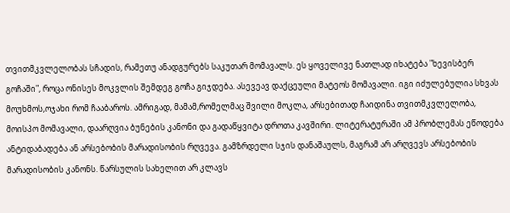თვითმკვლელობას სჩადის, რამეთუ ანადგურებს საკუთარ მომავალს. ეს ყოველივე ნათლად იხატება "ხევისბერ გოჩაში", როცა ონისეს მოკვლის შემდეგ გოჩა გიჯდება. ასევეავ დაქცეული მატეოს მომავალი. იგი იძულებულია სხვას მოუხმოს,ოჯახი რომ ჩააბაროს. ამრიგად, მამამ,რომელმაც შვილი მოკლა, არსებითად ჩაიდინა თვითმკვლელობა, მოისპო მომავალი, დაარღვია ბუნების კანონი და გადაწყვიტა დროთა კავშირი. ლიტერატურაში ამ პრობლემას ეწოდება ანტიდაბადება ან არსებობის მარადისობის რღვევა. გამზრდელი სჯის დანაშაულს, მაგრამ არ არღვევს არსებობის მარადისობის კანონს. წარსულის სახელით არ კლავს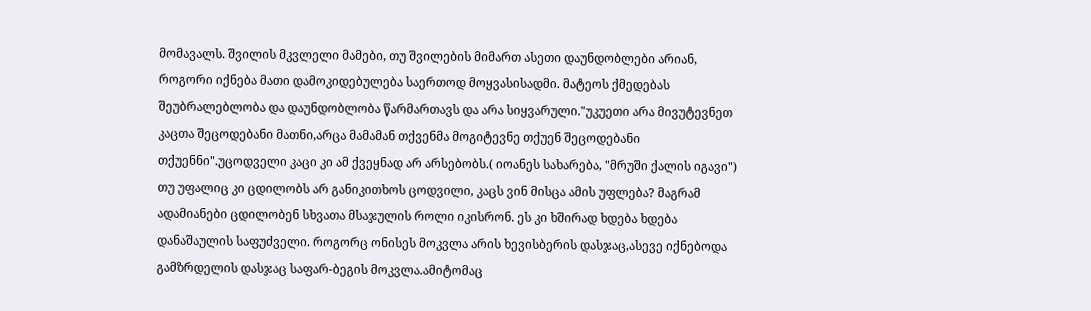მომავალს. შვილის მკვლელი მამები, თუ შვილების მიმართ ასეთი დაუნდობლები არიან, როგორი იქნება მათი დამოკიდებულება საერთოდ მოყვასისადმი. მატეოს ქმედებას შეუბრალებლობა და დაუნდობლობა წარმართავს და არა სიყვარული."უკუეთი არა მივუტევნეთ კაცთა შეცოდებანი მათნი,არცა მამამან თქვენმა მოგიტევნე თქუენ შეცოდებანი თქუენნი".უცოდველი კაცი კი ამ ქვეყნად არ არსებობს.( იოანეს სახარება, "მრუში ქალის იგავი") თუ უფალიც კი ცდილობს არ განიკითხოს ცოდვილი, კაცს ვინ მისცა ამის უფლება? მაგრამ ადამიანები ცდილობენ სხვათა მსაჯულის როლი იკისრონ. ეს კი ხშირად ხდება ხდება დანაშაულის საფუძველი. როგორც ონისეს მოკვლა არის ხევისბერის დასჯაც,ასევე იქნებოდა გამზრდელის დასჯაც საფარ-ბეგის მოკვლა.ამიტომაც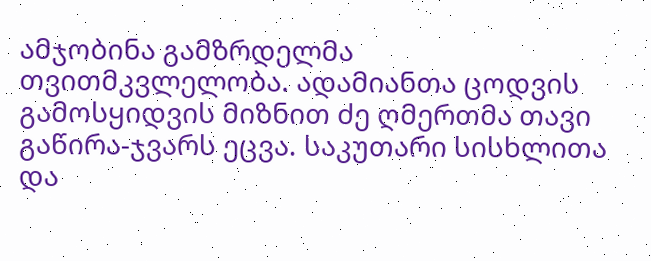ამჯობინა გამზრდელმა თვითმკვლელობა. ადამიანთა ცოდვის გამოსყიდვის მიზნით ძე ღმერთმა თავი გაწირა-ჯვარს ეცვა. საკუთარი სისხლითა და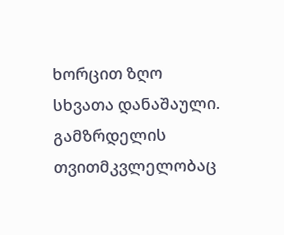ხორცით ზღო სხვათა დანაშაული. გამზრდელის თვითმკვლელობაც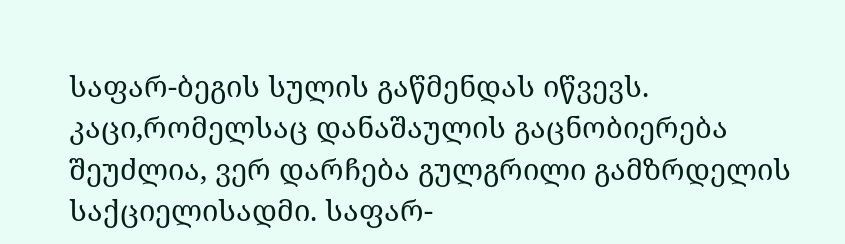საფარ-ბეგის სულის გაწმენდას იწვევს. კაცი,რომელსაც დანაშაულის გაცნობიერება შეუძლია, ვერ დარჩება გულგრილი გამზრდელის საქციელისადმი. საფარ-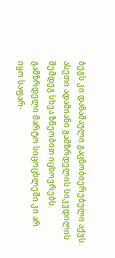ბეგს კი დანაშაული გაცნობიერებული აქვს. ასეთი ადამიანი გამზრდელის სიკვდილის შემდეგ სხვა ზნეობით იცხოვრებს. გამზრდელი მარტო სიცოცხლეში კი არ იყო საფარ-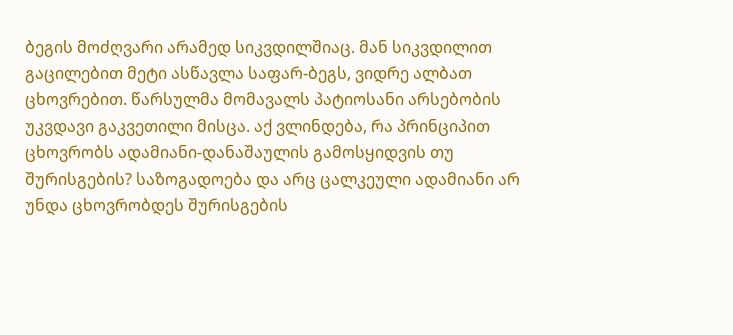ბეგის მოძღვარი არამედ სიკვდილშიაც. მან სიკვდილით გაცილებით მეტი ასწავლა საფარ-ბეგს, ვიდრე ალბათ ცხოვრებით. წარსულმა მომავალს პატიოსანი არსებობის უკვდავი გაკვეთილი მისცა. აქ ვლინდება, რა პრინციპით ცხოვრობს ადამიანი-დანაშაულის გამოსყიდვის თუ შურისგების? საზოგადოება და არც ცალკეული ადამიანი არ უნდა ცხოვრობდეს შურისგების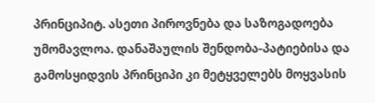პრინციპიტ. ასეთი პიროვნება და საზოგადოება უმომავლოა. დანაშაულის შენდობა-პატიებისა და გამოსყიდვის პრინციპი კი მეტყველებს მოყვასის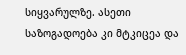სიყვარულზე. ასეთი საზოგადოება კი მტკიცეა და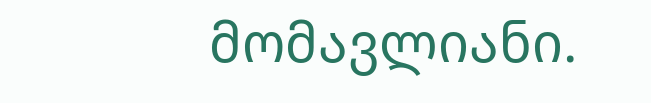მომავლიანი.